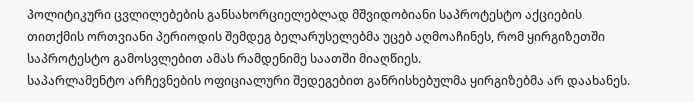პოლიტიკური ცვლილებების განსახორციელებლად მშვიდობიანი საპროტესტო აქციების თითქმის ორთვიანი პერიოდის შემდეგ ბელარუსელებმა უცებ აღმოაჩინეს, რომ ყირგიზეთში საპროტესტო გამოსვლებით ამას რამდენიმე საათში მიაღწიეს.
საპარლამენტო არჩევნების ოფიციალური შედეგებით განრისხებულმა ყირგიზებმა არ დაახანეს.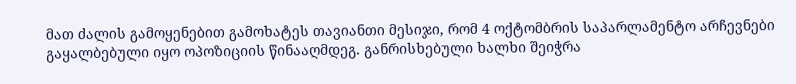მათ ძალის გამოყენებით გამოხატეს თავიანთი მესიჯი, რომ 4 ოქტომბრის საპარლამენტო არჩევნები გაყალბებული იყო ოპოზიციის წინააღმდეგ. განრისხებული ხალხი შეიჭრა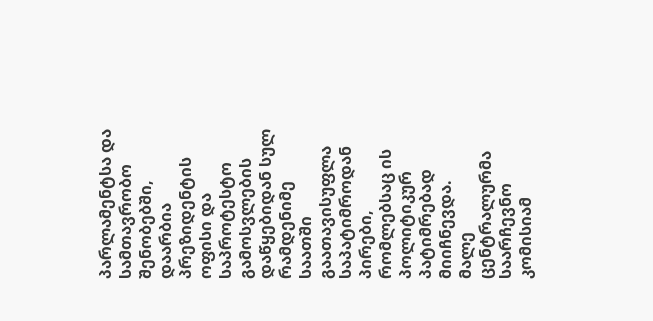პარლამენტსა და სამთავრობო შენობებში, დაარბია პრეზიდენტის ოფისი და საპროტესტო გამოსვლების დაწყებიდან სულ რამდენიმე საათში გაათავისუფლა საპატიმროდან პირები, რომლებსაც ის პოლიტიკურ პატიმრებად მიიჩნევდა.
მალე ცენტრალურმა საარჩევნო კომისიამ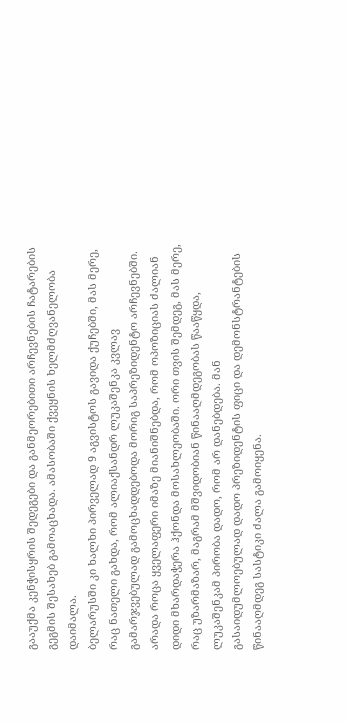გააუქმა კენჭისყრის შედეგები და განმეორებითი არჩევნების ჩატარების გეგმის შესახებ გამოაცხადა. ამასობაში ქვეყნის ხელმძღვანელობა დაიმალა.
ბელარუსში კი ხალხი პირველად 9 აგვისტოს გავიდა ქუჩებში, მას მერე, რაც ნათელი გახდა, რომ ალიაქსანდრ ლუკაშენკა კვლავ გამარჯვებულად გამოცხადდებოდა მორიგ საპრეზიდენტო არჩევნებში. არადა როცა ყველაფერი იმაზე მიანიშნებდა, რომ ოპოზიციას ძალიან დიდი მხარდაჭერა ჰქონდა მოსახლეობაში. ორი თვის შემდეგ, მას მერე, რაც უზარმაზარ, მაგრამ მშვიდობიან წინააღმდეგობას წააწყდა, ლუკაშენკამ პირობა დადო, რომ არ დანებდება. მან გასაიდუმლოებულად დადო პრეზიდენტის ფიცი და დემონსტრანტების წინააღმდეგ სასტიკი ძალა გამოიყენა.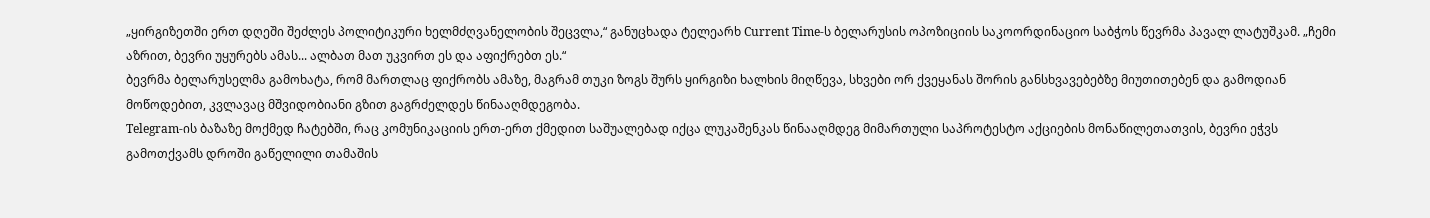„ყირგიზეთში ერთ დღეში შეძლეს პოლიტიკური ხელმძღვანელობის შეცვლა,“ განუცხადა ტელეარხ Current Time-ს ბელარუსის ოპოზიციის საკოორდინაციო საბჭოს წევრმა პავალ ლატუშკამ. „ჩემი აზრით, ბევრი უყურებს ამას... ალბათ მათ უკვირთ ეს და აფიქრებთ ეს.“
ბევრმა ბელარუსელმა გამოხატა, რომ მართლაც ფიქრობს ამაზე, მაგრამ თუკი ზოგს შურს ყირგიზი ხალხის მიღწევა, სხვები ორ ქვეყანას შორის განსხვავებებზე მიუთითებენ და გამოდიან მოწოდებით, კვლავაც მშვიდობიანი გზით გაგრძელდეს წინააღმდეგობა.
Telegram-ის ბაზაზე მოქმედ ჩატებში, რაც კომუნიკაციის ერთ-ერთ ქმედით საშუალებად იქცა ლუკაშენკას წინააღმდეგ მიმართული საპროტესტო აქციების მონაწილეთათვის, ბევრი ეჭვს გამოთქვამს დროში გაწელილი თამაშის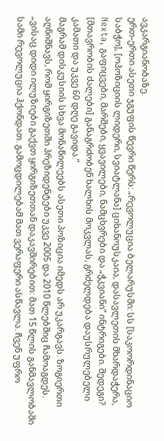ავკარგიანობაზე.
ერთ-ერთი ასეთი ჯგუფის წევრი წერს: „რევოლუცია ბელარუსში: სს [საკოორდინაციო საბჭო], [ოპოზიციის ლიდერი, სვიატლანა] ციხანოუსკაია, დასავლეთის მხარდაჭერა, Nexta, გაფიცვები, მარშები, ყვავილები, ნამცხვრები და „ჭკვიანი“ ინტრიგები. შედეგი? [მთავრობის ძალები] განაგრძობენ ხალხის მოკვლას, გრძელდება დაუსრულებელი კამათი და უკვე 60 დღე გავიდა.“
მაგრამ დისკუსიის სხვა მონაწილეებს ასეთი პოზიცია იმედს არ უკარგავს. ზოგიერთი აღნიშნავს, რომ ყირგიზეთში პრეზიდენტები უკვე 2005 და 2010 წლებშიც ჩამოაგდეს.
„ვისაც დიდი ილუზიები გაქვთ ყირგიზეთთან დაკავშირებით: მათ 15 წლის განმავლობაში სამი რევოლუცია ჰქონდათ. გამოცდილებამ მათ ვერაფერი ასწავლა. ჩვენ უფრო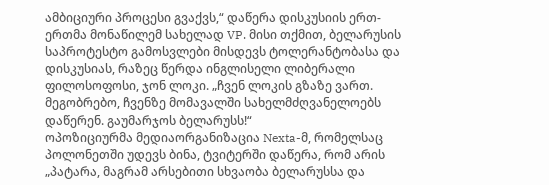ამბიციური პროცესი გვაქვს,“ დაწერა დისკუსიის ერთ-ერთმა მონაწილემ სახელად VP. მისი თქმით, ბელარუსის საპროტესტო გამოსვლები მისდევს ტოლერანტობასა და დისკუსიას, რაზეც წერდა ინგლისელი ლიბერალი ფილოსოფოსი, ჯონ ლოკი. „ჩვენ ლოკის გზაზე ვართ. მეგობრებო, ჩვენზე მომავალში სახელმძღვანელოებს დაწერენ. გაუმარჯოს ბელარუსს!“
ოპოზიციურმა მედიაორგანიზაცია Nexta-მ, რომელსაც პოლონეთში უდევს ბინა, ტვიტერში დაწერა, რომ არის „პატარა, მაგრამ არსებითი სხვაობა ბელარუსსა და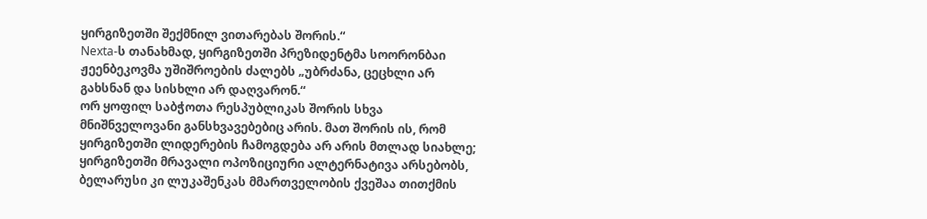ყირგიზეთში შექმნილ ვითარებას შორის.“
Nexta-ს თანახმად, ყირგიზეთში პრეზიდენტმა სოორონბაი ჟეენბეკოვმა უშიშროების ძალებს „უბრძანა, ცეცხლი არ გახსნან და სისხლი არ დაღვარონ.“
ორ ყოფილ საბჭოთა რესპუბლიკას შორის სხვა მნიშნველოვანი განსხვავებებიც არის. მათ შორის ის, რომ ყირგიზეთში ლიდერების ჩამოგდება არ არის მთლად სიახლე; ყირგიზეთში მრავალი ოპოზიციური ალტერნატივა არსებობს, ბელარუსი კი ლუკაშენკას მმართველობის ქვეშაა თითქმის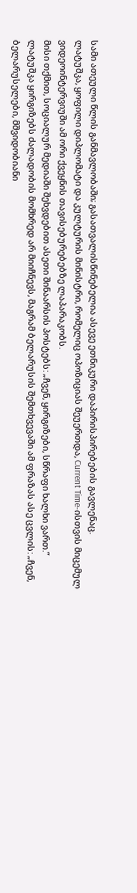სამი ათეული წლის განმავლობაში; გასათვალისწინებელია ასევე ეთნიკური დაპირისპირებების გავლენაც.
ლატუშკა, ყოფილი დიპლომატი და კულტურის მინისტრი, რომელიც ოპოზიციას შეუერთდა, Current Time-ისთვის მიცემულ ვიდეოინტერვიუში ამ ორი ქვეყნის თავისებურებებზე ლაპარაკობს.
მისი თქმით, სოციალურ მედიაში შეხვდებით ასეთი შინაარსის პოსტებს: „ჩვენ, ყირგიზები, სწრაფი ხალხი ვართ.“ ლატუშკა ყირგიზებს ძალადობის მომხრედ არ მიიჩნევს, მაგრამ ბელარუსის შემთხვევაში ამ ფრაზას ასე ცვლის: „ჩვენ, ბელარუსელები, მშვიდობიანი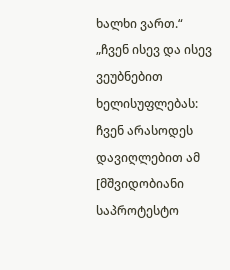ხალხი ვართ.“
„ჩვენ ისევ და ისევ ვეუბნებით ხელისუფლებას: ჩვენ არასოდეს დავიღლებით ამ [მშვიდობიანი საპროტესტო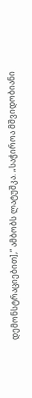დემონსტრაციებით],“ ამბობს ლატუშკა. „საჭიროა მშვიდობიანი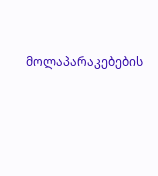მოლაპარაკებების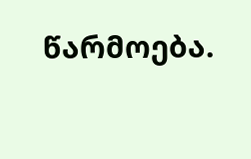წარმოება.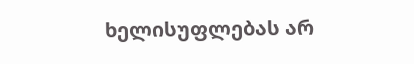ხელისუფლებას არ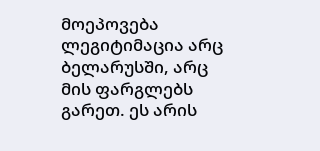მოეპოვება ლეგიტიმაცია არც ბელარუსში, არც მის ფარგლებს გარეთ. ეს არის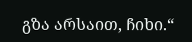გზა არსაით, ჩიხი.“